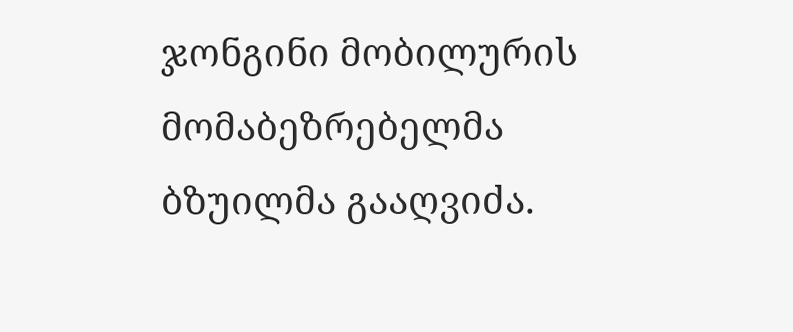ჯონგინი მობილურის მომაბეზრებელმა ბზუილმა გააღვიძა.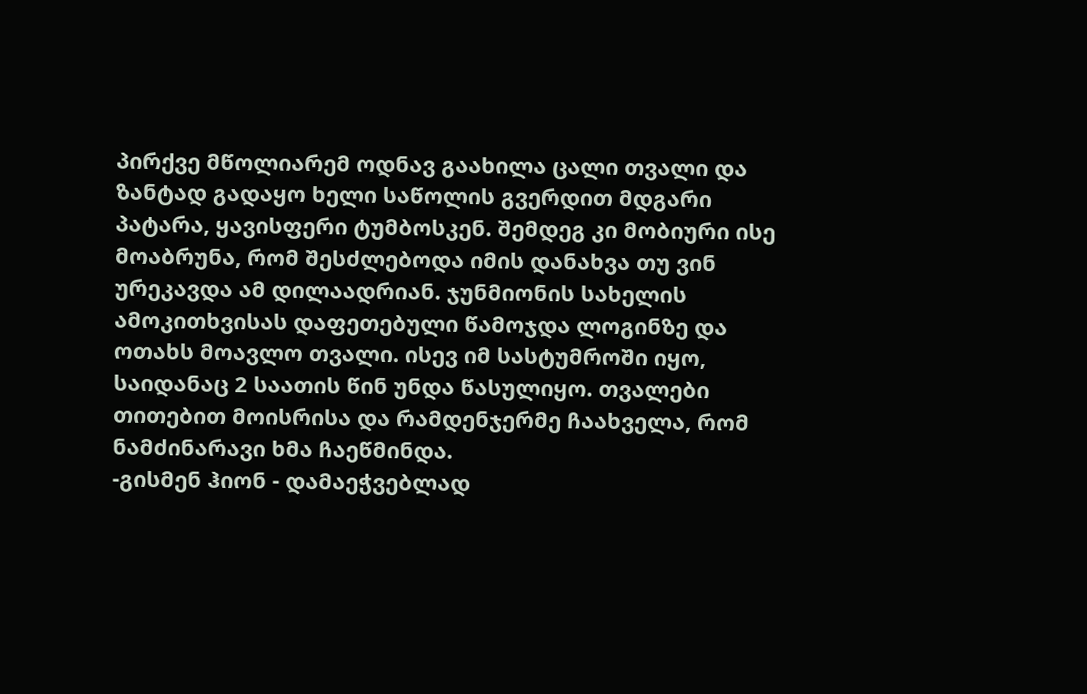პირქვე მწოლიარემ ოდნავ გაახილა ცალი თვალი და ზანტად გადაყო ხელი საწოლის გვერდით მდგარი პატარა, ყავისფერი ტუმბოსკენ. შემდეგ კი მობიური ისე მოაბრუნა, რომ შესძლებოდა იმის დანახვა თუ ვინ ურეკავდა ამ დილაადრიან. ჯუნმიონის სახელის ამოკითხვისას დაფეთებული წამოჯდა ლოგინზე და ოთახს მოავლო თვალი. ისევ იმ სასტუმროში იყო, საიდანაც 2 საათის წინ უნდა წასულიყო. თვალები თითებით მოისრისა და რამდენჯერმე ჩაახველა, რომ ნამძინარავი ხმა ჩაეწმინდა.
-გისმენ ჰიონ - დამაეჭვებლად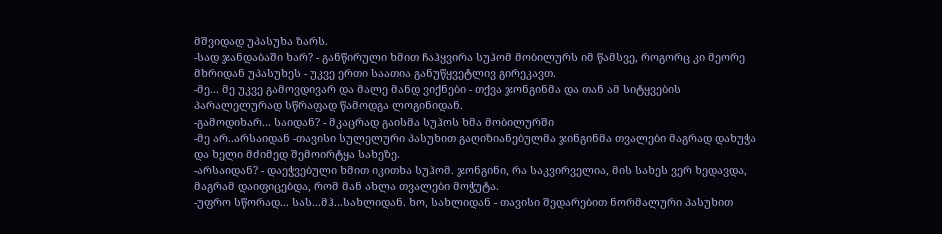მშვიდად უპასუხა ზარს.
-სად ჯანდაბაში ხარ? - განწირული ხმით ჩაჰყვირა სუჰომ მობილურს იმ წამსვე, როგორც კი მეორე მხრიდან უპასუხეს - უკვე ერთი საათია განუწყვეტლივ გირეკავთ.
-მე... მე უკვე გამოვდივარ და მალე მანდ ვიქნები - თქვა ჯონგინმა და თან ამ სიტყვების პარალელურად სწრაფად წამოდგა ლოგინიდან.
-გამოდიხარ... საიდან? - მკაცრად გაისმა სუჰოს ხმა მობილურში
-მე არ..არსაიდან -თავისი სულელური პასუხით გაღიზიანებულმა ჯინგინმა თვალები მაგრად დახუჭა და ხელი მძიმედ შემოირტყა სახეზე.
-არსაიდან? - დაეჭვებული ხმით იკითხა სუჰომ. ჯონგინი, რა საკვირველია, მის სახეს ვერ ხედავდა, მაგრამ დაიფიცებდა, რომ მან ახლა თვალები მოჭუტა.
-უფრო სწორად... სას...მჰ...სახლიდან. ხო, სახლიდან - თავისი შედარებით ნორმალური პასუხით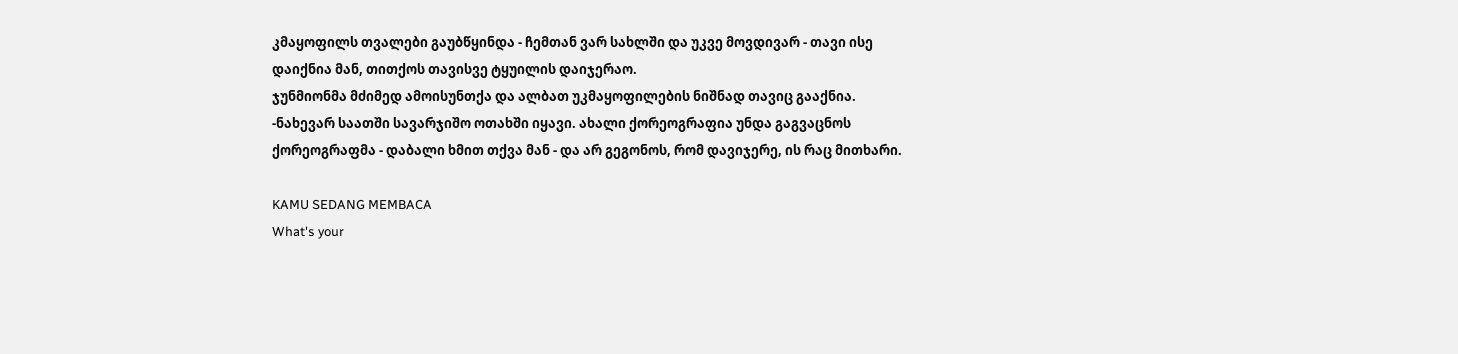კმაყოფილს თვალები გაუბწყინდა - ჩემთან ვარ სახლში და უკვე მოვდივარ - თავი ისე დაიქნია მან, თითქოს თავისვე ტყუილის დაიჯერაო.
ჯუნმიონმა მძიმედ ამოისუნთქა და ალბათ უკმაყოფილების ნიშნად თავიც გააქნია.
-ნახევარ საათში სავარჯიშო ოთახში იყავი. ახალი ქორეოგრაფია უნდა გაგვაცნოს ქორეოგრაფმა - დაბალი ხმით თქვა მან - და არ გეგონოს, რომ დავიჯერე, ის რაც მითხარი.

KAMU SEDANG MEMBACA
What's your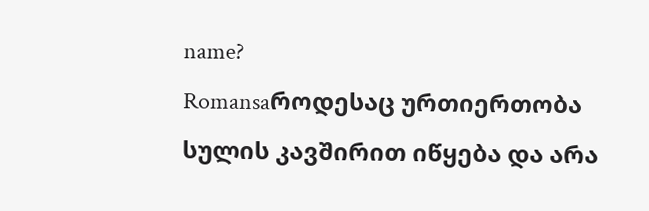name?
Romansaროდესაც ურთიერთობა სულის კავშირით იწყება და არა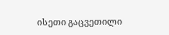ისეთი გაცვეთილი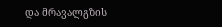და მრავალგზის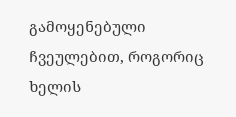გამოყენებული ჩვეულებით, როგორიც ხელის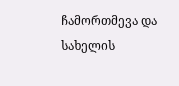ჩამორთმევა და სახელის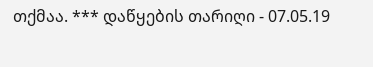თქმაა. *** დაწყების თარიღი - 07.05.19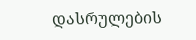დასრულების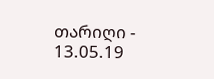თარიღი - 13.05.19